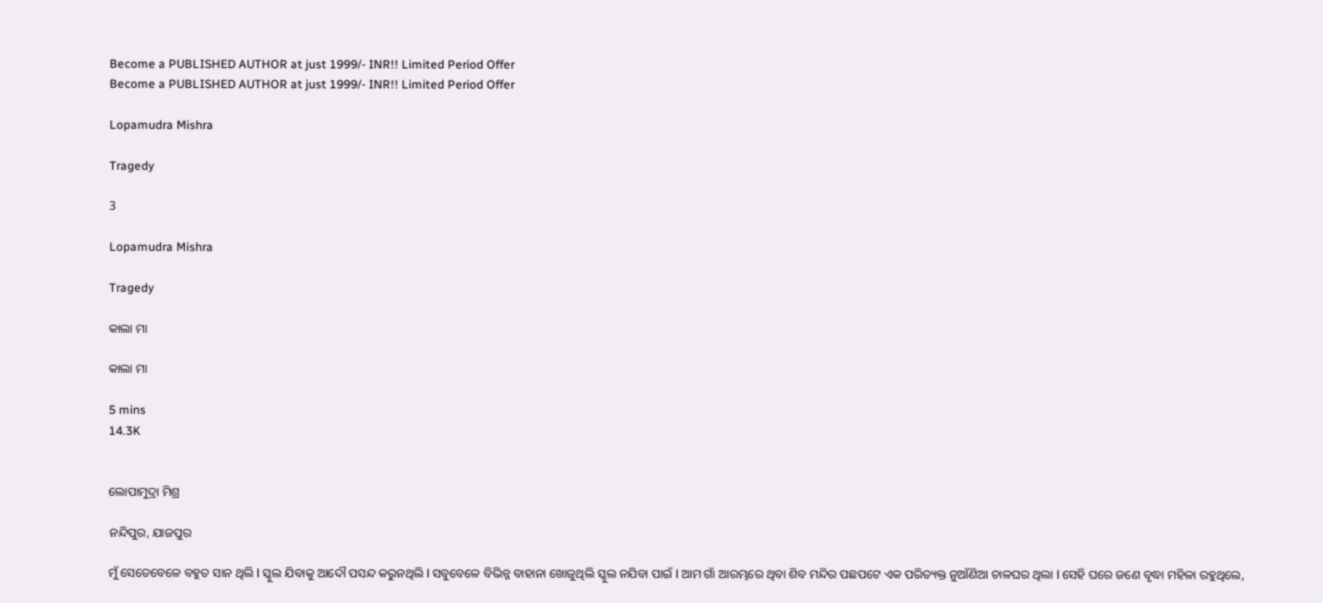Become a PUBLISHED AUTHOR at just 1999/- INR!! Limited Period Offer
Become a PUBLISHED AUTHOR at just 1999/- INR!! Limited Period Offer

Lopamudra Mishra

Tragedy

3

Lopamudra Mishra

Tragedy

କାଲା ମା

କାଲା ମା

5 mins
14.3K


ଲୋପାମୁଦ୍ରା ମିଶ୍ର

ନନ୍ଦିପୁର, ଯାଜପୁର

ମୁଁ ସେତେବେଳେ ବହୁତ ସାନ ଥିଲି l ସ୍କୁଲ ଯିବାକୁ ଆଦୌ ପସନ୍ଦ କରୁନଥିଲି l ସବୁବେଳେ ବିଭିନ୍ନ ବାହାନା ଖୋଜୁଥିଲି ସ୍କୁଲ ନଯିବା ପାଇଁ l ଆମ ଗାଁ ଆରମ୍ଭରେ ଥିବା ଶିବ ମନ୍ଦିର ପଛପଟେ ଏକ ପରିତ୍ୟକ୍ତ ନୁଆଁଣିଆ ଚାଳଘର ଥିଲା l ସେହି ଘରେ ଜଣେ ବୃଦ୍ଧା ମହିଳା ରହୁଥିଲେ,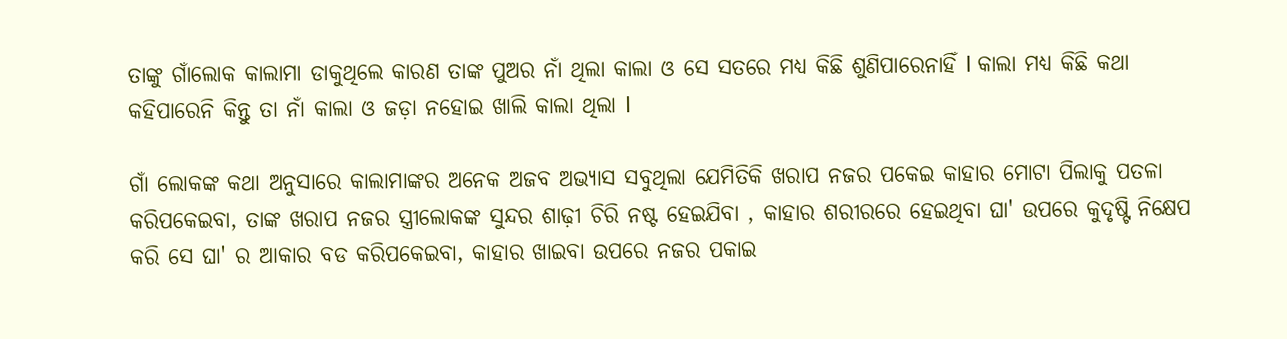ତାଙ୍କୁ ଗାଁଲୋକ କାଲାମା ଡାକୁଥିଲେ କାରଣ ତାଙ୍କ ପୁଅର ନାଁ ଥିଲା କାଲା ଓ ସେ ସତରେ ମଧ୍ୟ କିଛି ଶୁଣିପାରେନାହିଁ l କାଲା ମଧ୍ୟ କିଛି କଥା କହିପାରେନି କିନ୍ତୁ ତା ନାଁ କାଲା ଓ ଜଡ଼ା ନହୋଇ ଖାଲି କାଲା ଥିଲା l

ଗାଁ ଲୋକଙ୍କ କଥା ଅନୁସାରେ କାଲାମାଙ୍କର ଅନେକ ଅଜବ ଅଭ୍ୟାସ ସବୁଥିଲା ଯେମିତିକି ଖରାପ ନଜର ପକେଇ କାହାର ମୋଟା ପିଲାକୁ ପତଳା କରିପକେଇବା, ତାଙ୍କ ଖରାପ ନଜର ସ୍ତ୍ରୀଲୋକଙ୍କ ସୁନ୍ଦର ଶାଢ଼ୀ ଚିରି ନଷ୍ଟ ହେଇଯିବା , କାହାର ଶରୀରରେ ହେଇଥିବା ଘା' ଉପରେ କୁଦୃଷ୍ଟି ନିକ୍ଷେପ କରି ସେ ଘା' ର ଆକାର ବଡ କରିପକେଇବା, କାହାର ଖାଇବା ଉପରେ ନଜର ପକାଇ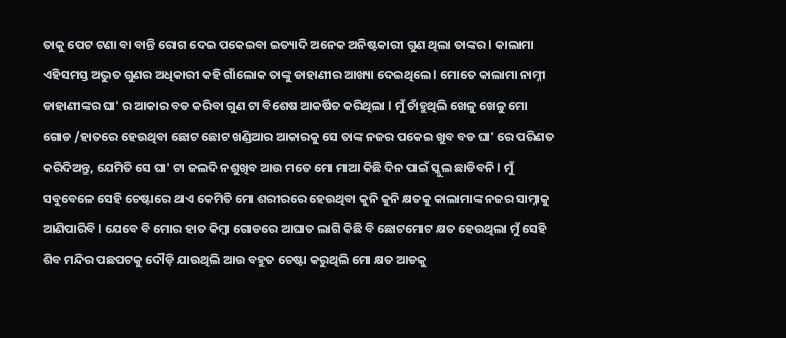ତାକୁ ପେଟ ଟଣା ବା ବାନ୍ତି ରୋଗ ଦେଇ ପକେଇବା ଇତ୍ୟାଦି ଅନେକ ଅନିଷ୍ଟକାରୀ ଗୁଣ ଥିଲା ତାଙ୍କର l କାଲାମା ଏହିସମସ୍ତ ଅଦ୍ଭୁତ ଗୁଣର ଅଧିକାରୀ କହି ଗାଁଲୋକ ତାଙ୍କୁ ଡାହାଣୀର ଆଖ୍ୟା ଦେଇଥିଲେ l ମୋତେ କାଲାମା ନାମ୍ନୀ ଡାହାଣୀଙ୍କର ଘା' ର ଆକାର ବଡ କରିବା ଗୁଣ ଟା ବିଶେଷ ଆକର୍ଷିତ କରିଥିଲା l ମୁଁ ଚାଁହୁଥିଲି ଖେଳୁ ଖେଳୁ ମୋ ଗୋଡ /ହାତରେ ହେଉଥିବା ଛୋଟ ଛୋଟ ଖଣ୍ଡିଆର ଆକାରକୁ ସେ ତାଙ୍କ ନଜର ପକେଇ ଖୁବ ବଡ ଘା' ରେ ପରିଣତ କରିଦିଅନ୍ତୁ, ଯେମିତି ସେ ଘା' ଟା ଜଲଦି ନଶୁଖିବ ଆଉ ମତେ ମୋ ମାଆ କିଛି ଦିନ ପାଇଁ ସ୍କୁଲ ଛାଡିବନି l ମୁଁ ସବୁବେଳେ ସେହି ଚେଷ୍ଟାରେ ଥାଏ କେମିତି ମୋ ଶରୀରରେ ହେଉଥିବା କୁନି କୁନି କ୍ଷତକୁ କାଲାମାଙ୍କ ନଜର ସାମ୍ନାକୁ ଆଣିପାରିବି l ଯେବେ ବି ମୋର ହାତ କିମ୍ବା ଗୋଡରେ ଆଘାତ ଲାଗି କିଛି ବି ଛୋଟମୋଟ କ୍ଷତ ହେଉଥିଲା ମୁଁ ସେହି ଶିବ ମନ୍ଦିର ପଛପଟକୁ ଦୌଡ଼ି ଯାଉଥିଲି ଆଉ ବହୁତ ଚେଷ୍ଟା କରୁଥିଲି ମୋ କ୍ଷତ ଆଡକୁ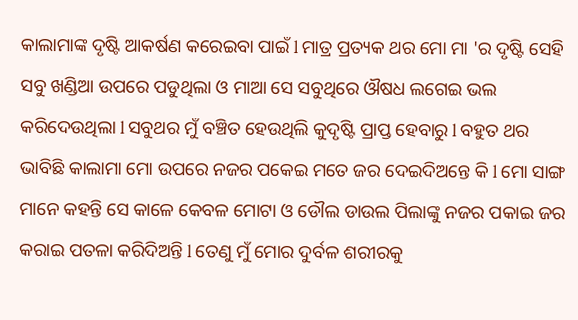କାଲାମାଙ୍କ ଦୃଷ୍ଟି ଆକର୍ଷଣ କରେଇବା ପାଇଁ l ମାତ୍ର ପ୍ରତ୍ୟକ ଥର ମୋ ମା 'ର ଦୃଷ୍ଟି ସେହି ସବୁ ଖଣ୍ଡିଆ ଉପରେ ପଡୁଥିଲା ଓ ମାଆ ସେ ସବୁଥିରେ ଔଷଧ ଲଗେଇ ଭଲ କରିଦେଉଥିଲା l ସବୁଥର ମୁଁ ବଞ୍ଚିତ ହେଉଥିଲି କୁଦୃଷ୍ଟି ପ୍ରାପ୍ତ ହେବାରୁ l ବହୁତ ଥର ଭାବିଛି କାଲାମା ମୋ ଉପରେ ନଜର ପକେଇ ମତେ ଜର ଦେଇଦିଅନ୍ତେ କି l ମୋ ସାଙ୍ଗ ମାନେ କହନ୍ତି ସେ କାଳେ କେବଳ ମୋଟା ଓ ଡୌଲ ଡାଉଲ ପିଲାଙ୍କୁ ନଜର ପକାଇ ଜର କରାଇ ପତଳା କରିଦିଅନ୍ତି l ତେଣୁ ମୁଁ ମୋର ଦୁର୍ବଳ ଶରୀରକୁ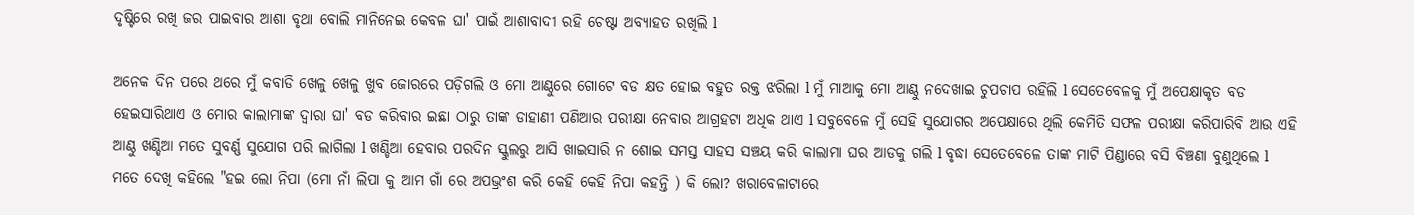ଦୃଷ୍ଟିରେ ରଖି ଜର ପାଇବାର ଆଶା ବୃଥା ବୋଲି ମାନିନେଇ କେବଳ ଘା' ପାଇଁ ଆଶାବାଦୀ ରହି ଚେଷ୍ଟା ଅବ୍ୟାହତ ରଖିଲି l

ଅନେକ ଦିନ ପରେ ଥରେ ମୁଁ କବାଡି ଖେଳୁ ଖେଳୁ ଖୁବ ଜୋରରେ ପଡ଼ିଗଲି ଓ ମୋ ଆଣ୍ଠୁରେ ଗୋଟେ ବଡ କ୍ଷତ ହୋଇ ବହୁତ ରକ୍ତ ଝରିଲା l ମୁଁ ମାଆକୁ ମୋ ଆଣ୍ଠୁ ନଦେଖାଇ ଚୁପଚାପ ରହିଲି l ସେତେବେଳକୁ ମୁଁ ଅପେକ୍ଷାକୃତ ବଡ ହେଇସାରିଥାଏ ଓ ମୋର କାଲାମାଙ୍କ ଦ୍ୱାରା ଘା' ବଡ କରିବାର ଇଛା ଠାରୁ ତାଙ୍କ ଡାହାଣୀ ପଣିଆର ପରୀକ୍ଷା ନେବାର ଆଗ୍ରହଟା ଅଧିକ ଥାଏ l ସବୁବେଳେ ମୁଁ ସେହି ସୁଯୋଗର ଅପେକ୍ଷାରେ ଥିଲି କେମିତି ସଫଳ ପରୀକ୍ଷା କରିପାରିବି ଆଉ ଏହି ଆଣ୍ଠୁ ଖଣ୍ଡିଆ ମତେ ସୁବର୍ଣ୍ଣ ସୁଯୋଗ ପରି ଲାଗିଲା l ଖଣ୍ଡିଆ ହେବାର ପରଦିନ ସ୍କୁଲରୁ ଆସି ଖାଇସାରି ନ ଶୋଇ ସମସ୍ତ ସାହସ ସଞ୍ଚୟ କରି କାଲାମା ଘର ଆଡକୁ ଗଲି l ବୃଦ୍ଧା ସେତେବେଳେ ତାଙ୍କ ମାଟି ପିଣ୍ଡାରେ ବସି ବିଞ୍ଚଣା ବୁଣୁଥିଲେ l ମତେ ଦେଖି କହିଲେ "ହଇ ଲୋ ନିପା (ମୋ ନାଁ ଲିପା କୁ ଆମ ଗାଁ ରେ ଅପଭ୍ରଂଶ କରି କେହି କେହି ନିପା କହନ୍ତି ) କି ଲୋ? ଖରାବେଳାଟାରେ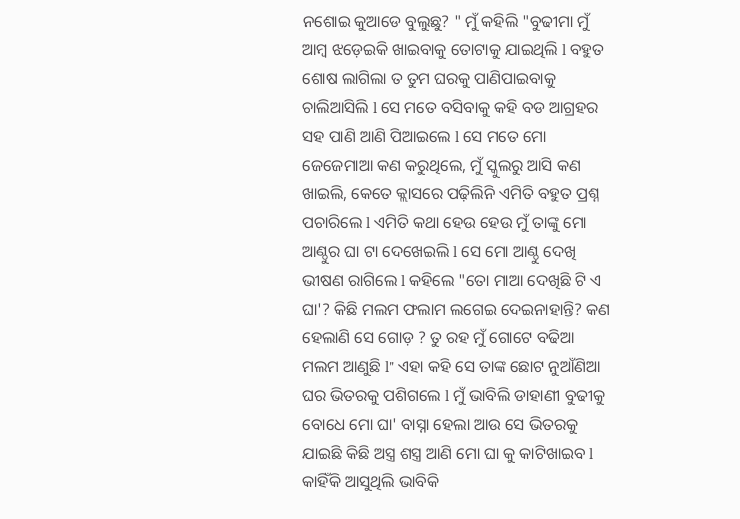ନଶୋଇ କୁଆଡେ ବୁଲୁଛୁ? " ମୁଁ କହିଲି "ବୁଢୀମା ମୁଁ ଆମ୍ବ ଝଡ଼େଇକି ଖାଇବାକୁ ତୋଟାକୁ ଯାଇଥିଲି l ବହୁତ ଶୋଷ ଲାଗିଲା ତ ତୁମ ଘରକୁ ପାଣିପାଇବାକୁ ଚାଲିଆସିଲି l ସେ ମତେ ବସିବାକୁ କହି ବଡ ଆଗ୍ରହର ସହ ପାଣି ଆଣି ପିଆଇଲେ l ସେ ମତେ ମୋ ଜେଜେମାଆ କଣ କରୁଥିଲେ, ମୁଁ ସ୍କୁଲରୁ ଆସି କଣ ଖାଇଲି, କେତେ କ୍ଲାସରେ ପଢ଼ିଲିନି ଏମିତି ବହୁତ ପ୍ରଶ୍ନ ପଚାରିଲେ l ଏମିତି କଥା ହେଉ ହେଉ ମୁଁ ତାଙ୍କୁ ମୋ ଆଣ୍ଠୁର ଘା ଟା ଦେଖେଇଲି l ସେ ମୋ ଆଣ୍ଠୁ ଦେଖି ଭୀଷଣ ରାଗିଲେ l କହିଲେ "ତୋ ମାଆ ଦେଖିଛି ଟି ଏ ଘା'? କିଛି ମଲମ ଫଲାମ ଲଗେଇ ଦେଇନାହାନ୍ତି? କଣ ହେଲାଣି ସେ ଗୋଡ଼ ? ତୁ ରହ ମୁଁ ଗୋଟେ ବଢିଆ ମଲମ ଆଣୁଛି l" ଏହା କହି ସେ ତାଙ୍କ ଛୋଟ ନୁଆଁଣିଆ ଘର ଭିତରକୁ ପଶିଗଲେ l ମୁଁ ଭାବିଲି ଡାହାଣୀ ବୁଢୀକୁ ବୋଧେ ମୋ ଘା' ବାସ୍ନା ହେଲା ଆଉ ସେ ଭିତରକୁ ଯାଇଛି କିଛି ଅସ୍ତ୍ର ଶସ୍ତ୍ର ଆଣି ମୋ ଘା କୁ କାଟିଖାଇବ l କାହିଁକି ଆସୁଥିଲି ଭାବିକି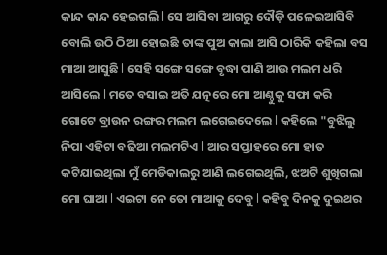କାନ୍ଦ କାନ୍ଦ ହେଇଗଲି l ସେ ଆସିବା ଆଗରୁ ଦୌଡ଼ି ପଳେଇଆସିବି ବୋଲି ଉଠି ଠିଆ ହୋଇଛି ତାଙ୍କ ପୁଅ କାଲା ଆସି ଠାରିକି କହିଲା ବସ ମାଆ ଆସୁଛି l ସେହି ସଙ୍ଗେ ସଙ୍ଗେ ବୃଦ୍ଧା ପାଣି ଆଉ ମଲମ ଧରି ଆସିଲେ l ମତେ ବସାଇ ଅତି ଯତ୍ନରେ ମୋ ଆଣ୍ଠୁକୁ ସଫା କରି ଗୋଟେ ବ୍ରାଉନ ରଙ୍ଗର ମଲମ ଲଗେଇଦେଲେ l କହିଲେ "ବୁଝିଲୁ ନିପା ଏହିଟା ବଢିଆ ମଲମଟିଏ l ଆର ସପ୍ତାହରେ ମୋ ହାତ କଟିଯାଇଥିଲା ମୁଁ ମେଡିକାଲରୁ ଆଣି ଲଗେଇଥିଲି, ଝଅଟି ଶୁଖିଗଲା ମୋ ଘାଆ l ଏଇଟା ନେ ତୋ ମାଆକୁ ଦେବୁ l କହିବୁ ଦିନକୁ ଦୁଇଥର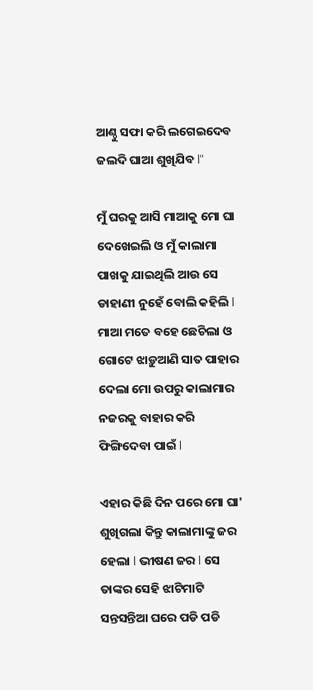ଆଣ୍ଠୁ ସଫା କରି ଲଗେଇଦେବ ଜଲଦି ଘାଆ ଶୁଖିଯିବ l"

ମୁଁ ଘରକୁ ଆସି ମାଆକୁ ମୋ ଘା ଦେଖେଇଲି ଓ ମୁଁ କାଲାମା ପାଖକୁ ଯାଇଥିଲି ଆଉ ସେ ଡାହାଣୀ ନୁହେଁ ବୋଲି କହିଲି l ମାଆ ମତେ ବହେ ଛେଚିଲା ଓ ଗୋଟେ ଝାଡ଼ୁଆଣି ସାତ ପାହାର ଦେଲା ମୋ ଉପରୁ କାଲାମାର ନଜରକୁ ବାହାର କରି ଫିଙ୍ଗିଦେବା ପାଇଁ l

ଏହାର କିଛି ଦିନ ପରେ ମୋ ଘା' ଶୁଖିଗଲା କିନ୍ତୁ କାଲାମାଙ୍କୁ ଜର ହେଲା l ଭୀଷଣ ଜର l ସେ ତାଙ୍କର ସେହି ଝାଟିମାଟି ସନ୍ତସନ୍ତିଆ ଘରେ ପଡି ପଡି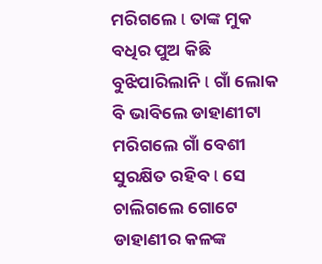ମରିଗଲେ l ତାଙ୍କ ମୁକ ବଧିର ପୁଅ କିଛି ବୁଝିପାରିଲାନି l ଗାଁ ଲୋକ ବି ଭାବିଲେ ଡାହାଣୀଟା ମରିଗଲେ ଗାଁ ବେଶୀ ସୁରକ୍ଷିତ ରହିବ l ସେ ଚାଲିଗଲେ ଗୋଟେ ଡାହାଣୀର କଳଙ୍କ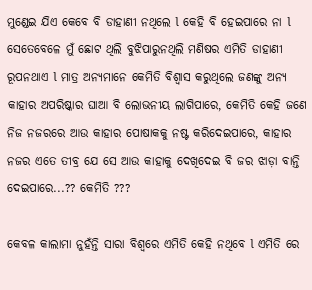ମୁଣ୍ଡେଇ ଯିଏ କେବେ ବି ଡାହାଣୀ ନଥିଲେ l କେହି ବି ହେଇପାରେ ନା l ସେତେବେଳେ ମୁଁ ଛୋଟ ଥିଲି ବୁଝିପାରୁନଥିଲି ମଣିଷର ଏମିତି ଡାହାଣୀ ରୂପନଥାଏ l ମାତ୍ର ଅନ୍ୟମାନେ କେମିତି ବିଶ୍ୱାସ କରୁଥିଲେ ଜଣଙ୍କୁ ଅନ୍ୟ କାହାର ଅପରିଷ୍କାର ଘାଆ ବି ଲୋଭନୀୟ ଲାଗିପାରେ, କେମିତି କେହି ଜଣେ ନିଜ ନଜରରେ ଆଉ କାହାର ପୋଷାକକୁ ନଷ୍ଟ କରିଦେଇପାରେ, କାହାର ନଜର ଏତେ ତୀବ୍ର ଯେ ସେ ଆଉ କାହାକୁ ଦେଖିଦେଇ ବି ଜର ଝାଡ଼ା ବାନ୍ତି ଦେଇପାରେ...?? କେମିତି ???

କେବଳ କାଲାମା ନୁହଁନ୍ତି ସାରା ବିଶ୍ୱରେ ଏମିତି କେହି ନଥିବେ l ଏମିତି ରେ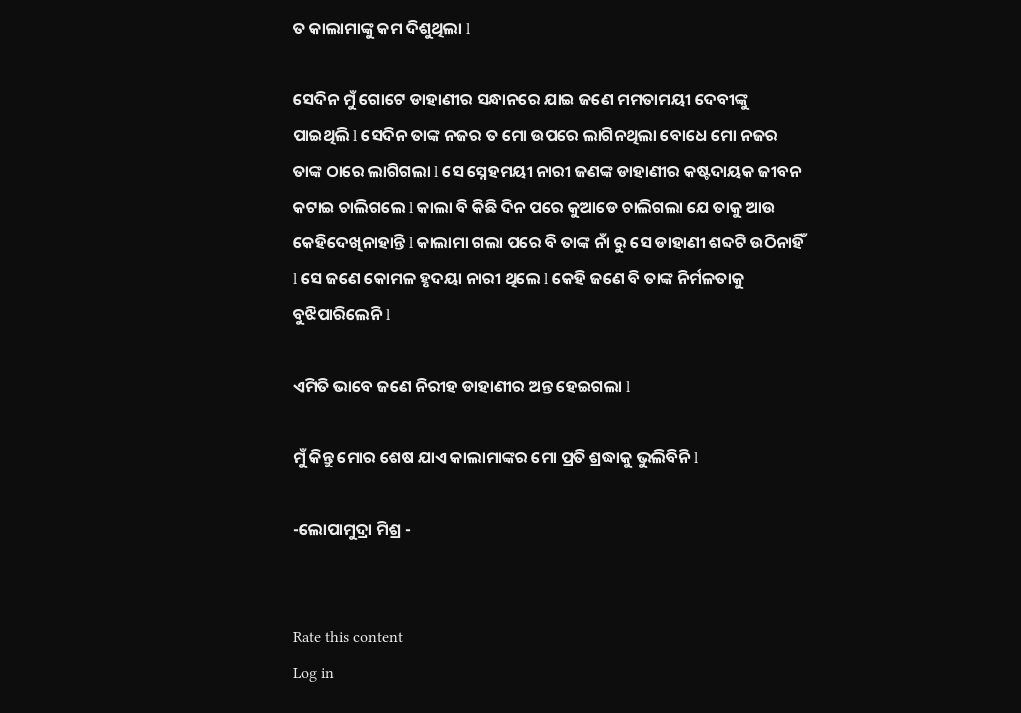ତ କାଲାମାଙ୍କୁ କମ ଦିଶୁଥିଲା l

ସେଦିନ ମୁଁ ଗୋଟେ ଡାହାଣୀର ସନ୍ଧାନରେ ଯାଇ ଜଣେ ମମତାମୟୀ ଦେବୀଙ୍କୁ ପାଇଥିଲି l ସେଦିନ ତାଙ୍କ ନଜର ତ ମୋ ଉପରେ ଲାଗିନଥିଲା ବୋଧେ ମୋ ନଜର ତାଙ୍କ ଠାରେ ଲାଗିଗଲା l ସେ ସ୍ନେହମୟୀ ନାରୀ ଜଣଙ୍କ ଡାହାଣୀର କଷ୍ଟଦାୟକ ଜୀବନ କଟାଇ ଚାଲିଗଲେ l କାଲା ବି କିଛି ଦିନ ପରେ କୁଆଡେ ଚାଲିଗଲା ଯେ ତାକୁ ଆଉ କେହିଦେଖିନାହାନ୍ତି l କାଲାମା ଗଲା ପରେ ବି ତାଙ୍କ ନାଁ ରୁ ସେ ଡାହାଣୀ ଶବ୍ଦଟି ଉଠିନାହିଁ l ସେ ଜଣେ କୋମଳ ହୃଦୟା ନାରୀ ଥିଲେ l କେହି ଜଣେ ବି ତାଙ୍କ ନିର୍ମଳତାକୁ ବୁଝିପାରିଲେନି l

ଏମିତି ଭାବେ ଜଣେ ନିରୀହ ଡାହାଣୀର ଅନ୍ତ ହେଇଗଲା l

ମୁଁ କିନ୍ତୁ ମୋର ଶେଷ ଯାଏ କାଲାମାଙ୍କର ମୋ ପ୍ରତି ଶ୍ରଦ୍ଧାକୁ ଭୁଲିବିନି l

-ଲୋପାମୁଦ୍ରା ମିଶ୍ର -


Rate this content
Log in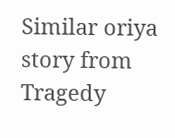Similar oriya story from Tragedy